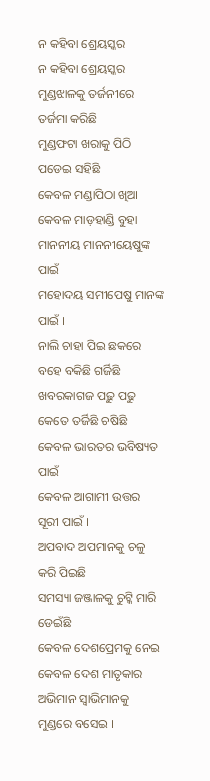ନ କହିବା ଶ୍ରେୟସ୍କର
ନ କହିବା ଶ୍ରେୟସ୍କର
ମୁଣ୍ଡଝାଳକୁ ତର୍ଜନୀରେ ତର୍ଜମା କରିଛି
ମୁଣ୍ଡଫଟା ଖରାକୁ ପିଠି ପଡେଇ ସହିଛି
କେବଳ ମଣ୍ଡାପିଠା ଖିଆ
କେବଳ ମାଡ଼ହାଣ୍ଡି ବୁହା
ମାନନୀୟ ମାନନୀୟେଷୁଙ୍କ ପାଇଁ
ମହୋଦୟ ସମୀପେଷୁ ମାନଙ୍କ ପାଇଁ ।
ନାଲି ଚାହା ପିଇ ଛକରେ ବହେ ବକିଛି ଗର୍ଜିଛି
ଖବରକାଗଜ ପଢ଼ୁ ପଢୁ କେତେ ତର୍ଜିଛି ଚଷିଛି
କେବଳ ଭାରତର ଭବିଷ୍ୟତ ପାଇଁ
କେବଳ ଆଗାମୀ ଉତ୍ତର ସୂରୀ ପାଇଁ ।
ଅପବାଦ ଅପମାନକୁ ଚଳୁ କରି ପିଇଛି
ସମସ୍ୟା ଜଞ୍ଜାଳକୁ ଚୁଟ୍କି ମାରି ଡେଇଁଛି
କେବଳ ଦେଶପ୍ରେମକୁ ନେଇ
କେବଳ ଦେଶ ମାତୃକାର
ଅଭିମାନ ସ୍ୱାଭିମାନକୁ ମୁଣ୍ଡରେ ବସେଇ ।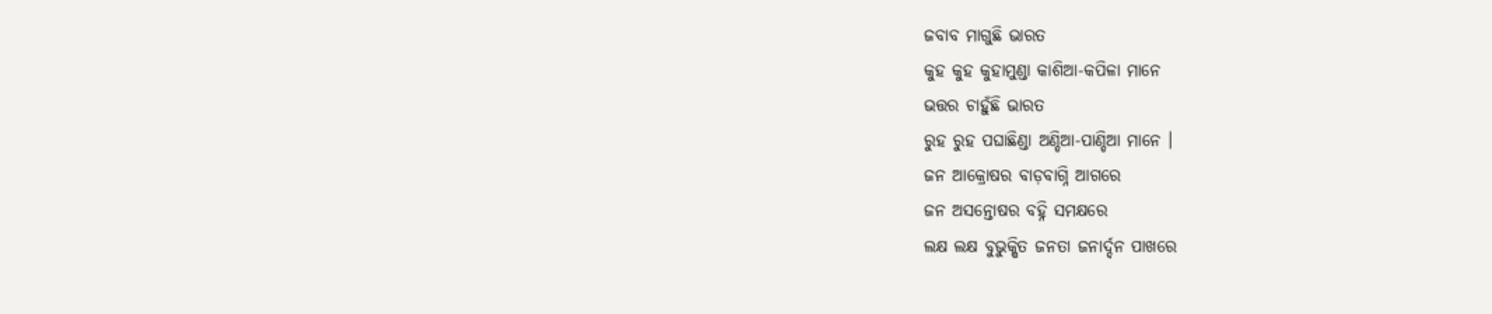ଜବାବ ମାଗୁଛି ଭାରତ
କୁହ କୁହ କୁହାମୁଣ୍ଡା କାଶିଆ-କପିଳା ମାନେ
ଭତ୍ତର ଚାହୁଁଛି ଭାରତ
ରୁହ ରୁହ ପଘାଛିଣ୍ଡା ଅଣ୍ଡିଆ-ପାଣ୍ଡିଆ ମାନେ ।
ଜନ ଆକ୍ରୋଷର ବାଡ଼ବାଗ୍ନି ଆଗରେ
ଜନ ଅସନ୍ତୋଷର ବହ୍ନି ସମକ୍ଷରେ
ଲକ୍ଷ ଲକ୍ଷ ବୁଭୁକ୍ଷିତ ଜନତା ଜନାର୍ଦ୍ଦନ ପାଖରେ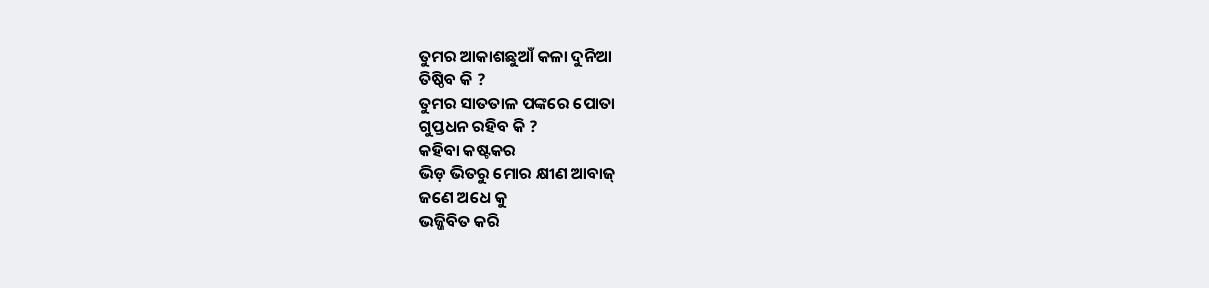ତୁମର ଆକାଶଛୁଆଁ କଳା ଦୁନିଆ
ତିଷ୍ଠିବ କି ?
ତୁମର ସାତତାଳ ପଙ୍କରେ ପୋତା
ଗୁପ୍ତଧନ ରହିବ କି ?
କହିବା କଷ୍ଟକର
ଭିଡ଼ ଭିତରୁ ମୋର କ୍ଷୀଣ ଆବାଜ୍
ଜଣେ ଅଧେ କୁ
ଭଜ୍ଜିବିତ କରି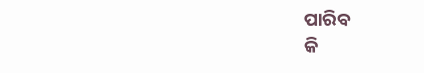ପାରିବ
କି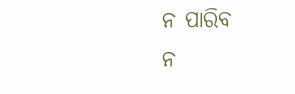ନ ପାରିବ
ନ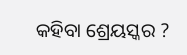କହିବା ଶ୍ରେୟସ୍କର ?